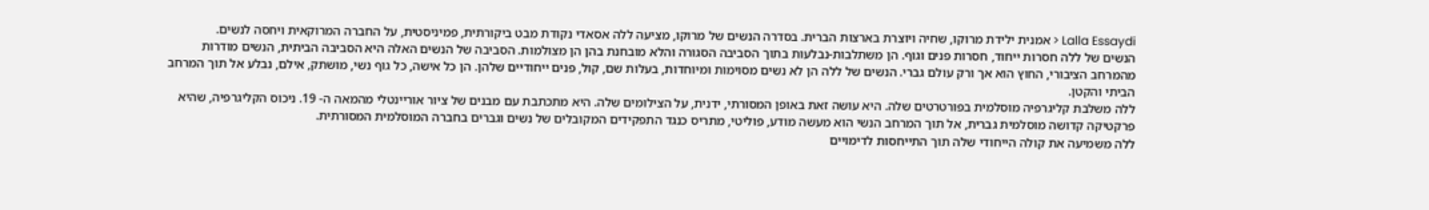Lalla Essaydi < אמנית ילידת מרוקו, שחיה ויוצרת בארצות הברית. בסדרה הנשים של מרוקו, מציעה ללה אסאדי נקודת מבט ביקורתית, פמיניסטית, על החברה המרוקאית ויחסה לנשים.
הנשים של ללה חסרות ייחוד, חסרות פנים וגוף. הן משתלבות-נבלעות בתוך הסביבה הסגורה והלא מובחנת בהן הן מצולמות. הסביבה של הנשים האלה היא הסביבה הביתית, הנשים מודרות מהמרחב הציבורי, החוץ הוא אך ורק עולם גברי. הנשים של ללה הן לא נשים מסוימות ומיוחדות, בעלות שם, קול, פנים ייחודיים שלהן. הן כל אישה, כל גוף נשי, מושתק, אילם, נבלע אל תוך המרחב הביתי והקטן.
ללה משלבת קליגרפיה מוסלמית בפורטרטים שלה. היא עושה זאת באופן המסורתי, ידנית, על הצילומים שלה. היא מתכתבת עם מבנים של ציור אוריינטלי מהמאה ה- 19. ניכוס הקליגרפיה, שהיא פרקטיקה קדושה מוסלמית גברית, אל תוך המרחב הנשי הוא מעשה מודע, פוליטי, מתריס כנגד התפקידים המקובלים של נשים וגברים בחברה המוסלמית המסורתית.
ללה משמיעה את קולה הייחודי שלה תוך התייחסות לדימויים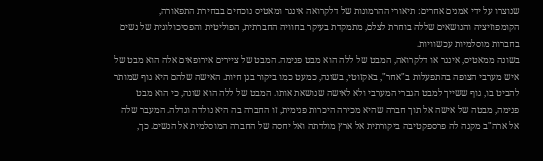שנוצרו על ידי אמנים אחרים: תיאורי ההרמונות של דלקרואה אינגר ומאטיס נוכחים בבחירת התפאורה, הקומפוזיציה והנושאים שללה בוחרת לצלם, מתמקדת בעיקר בחוויה החברתית, הפוליטית והפסיכולוגית של נשים בחברות מוסלמיות עכשוויות.
בשונה ממאטיס, אינגר או דלקרואה, המבט של ללה הוא מבט פנימה. המבט של ציירים אירופאים אלה הוא מבט של איש מערבי הצופה בהתפעלות ב"אחר", באקזוטי, בשונה, כמעט כמו ביקור בגן חיות. האישה שלהם היא גוף שמותר להביט בו, גוף ששייך למבט הגברי המערבי ולא לאישה שנושאת אותו. המבט של ללה הוא שונה, כי הוא מבט פנימה, מבטה של אישה אל תוך חברה שהיא מכירה היכרות פנימית, זו החברה בה היא נולדה וגדלה. המעבר שלה אל ארה"ב מקנה לה פרספקטיבה ביקורתית אל ארץ מולדתה ואל יחסה של החברה המוסלמית אל הנשים. כך,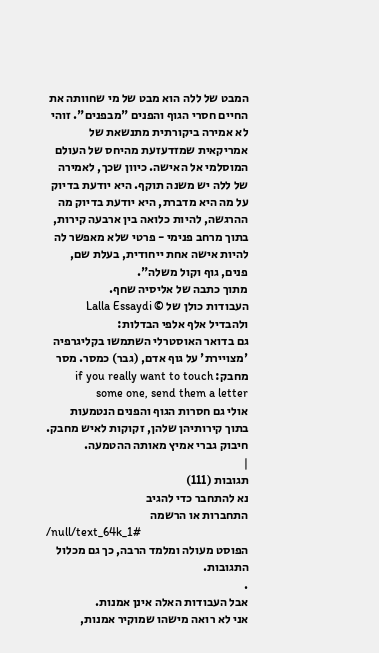המבט של ללה הוא מבט של מי שחוותה את החיים חסרי הגוף והפנים "מבפנים". זוהי לא אמירה ביקורתית מתנשאת של אמריקאית שמזדעזעת מהיחס של העולם המוסלמי אל האישה. כיוון שכך, לאמירה של ללה יש משנה תוקף. היא יודעת בדיוק על מה היא מדברת, היא יודעת בדיוק מה ההרגשה, להיות כלואה בין ארבעה קירות, בתוך מרחב פנימי - פרטי שלא מאפשר לה להיות אישה אחת ייחודית, בעלת שם, פנים, גוף וקול משלה".
מתוך כתבה של אליסיה שחף.
העבודות כולן של © Lalla Essaydi
ולהבדיל אלף אלפי הבדלות:
גם בדואר האוסטרלי השתמשו בקליגרפיה 'מצויירת' על גוף אדם, (גבר) כמסר. מסר מחבק: if you really want to touch some one, send them a letter
אולי גם חסרות הגוף והפנים הנטמעות בתוך קירותיהן שלהן, זקוקות לאיש מחבק. חיבוק גברי אמיץ מאותה ההטמעה.
|
תגובות (111)
נא להתחבר כדי להגיב
התחברות או הרשמה
/null/text_64k_1#
הפוסט מעולה ומלמד הרבה, כך גם מכלול התגובות.
.
אבל העבודות האלה אינן אמנות.
אני לא רואה מישהו שמוקיר אמנות,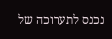נכנס לתערוכה של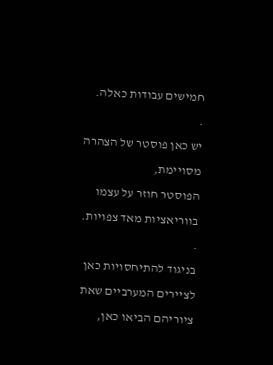חמישים עבודות כאלה.
.
יש כאן פוסטר של הצהרה מסויימת,
הפוסטר חוזר על עצמו בווריאציות מאד צפויות.
.
בניגוד להתיחסויות כאן לציירים המערביים שאת ציוריהם הביאו כאן,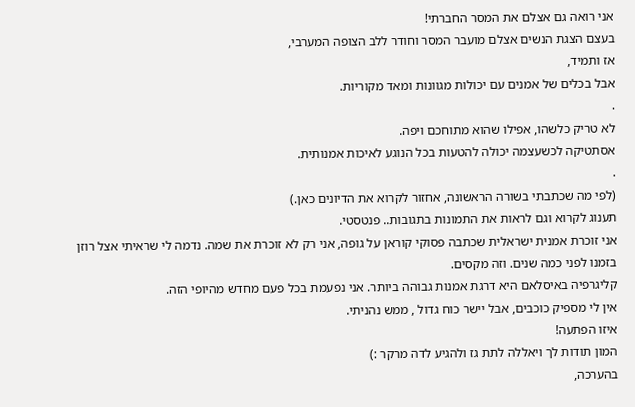אני רואה גם אצלם את המסר החברתי!
בעצם הצגת הנשים אצלם מועבר המסר וחודר ללב הצופה המערבי,
אז ותמיד,
אבל בכלים של אמנים עם יכולות מגוונות ומאד מקוריות.
.
לא טריק כלשהו, אפילו שהוא מתוחכם ויפה.
אסתטיקה לכשעצמה יכולה להטעות בכל הנוגע לאיכות אמנותית.
.
(לפי מה שכתבתי בשורה הראשונה, אחזור לקרוא את הדיונים כאן.)
תענוג לקרוא וגם לראות את התמונות בתגובות.. פנטסטי.
אני זוכרת אמנית ישראלית שכתבה פסוקי קוראן על גופה, אני רק לא זוכרת את שמה. נדמה לי שראיתי אצל רוזן בזמנו לפני כמה שנים. וזה מקסים.
קליגרפיה באיסלאם היא דרגת אמנות גבוהה ביותר. אני נפעמת בכל פעם מחדש מהיופי הזה.
אין לי מספיק כוכבים, אבל יישר כוח גדול , ממש נהניתי.
איזו הפתעה!
המון תודות לך ויאללה לתת גז ולהגיע לדה מרקר :)
בהערכה,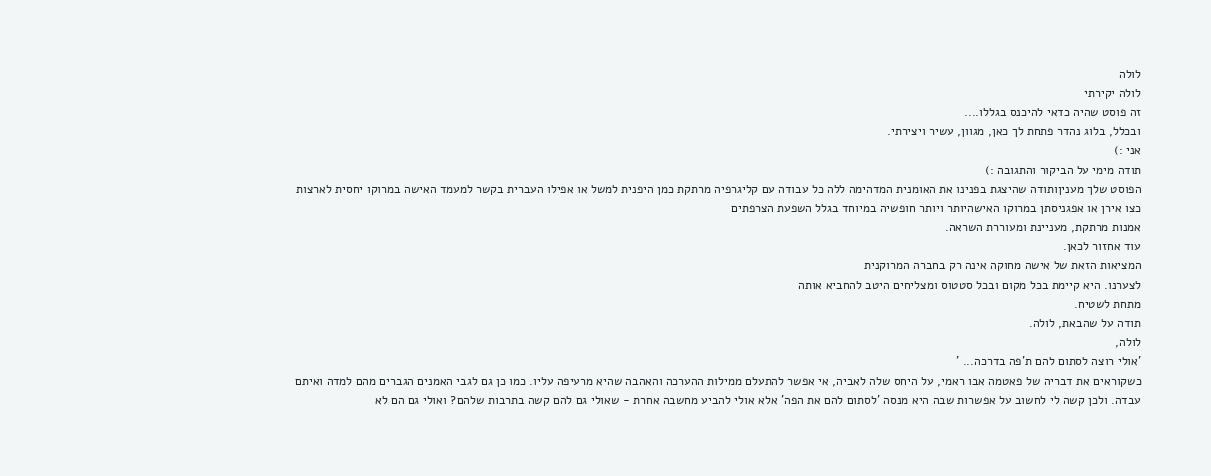לולה
לולה יקירתי
זה פוסט שהיה כדאי להיכנס בגללו....
ובכלל, בלוג נהדר פתחת לך כאן, מגוון, עשיר ויצירתי.
אני :)
תודה מימי על הביקור והתגובה :)
הפוסט שלך מעניןותודה שהיצגת בפנינו את האומנית המדהימה ללה כל עבודה עם קליגרפיה מרתקת כמן היפנית למשל או אפילו העברית בקשר למעמד האישה במרוקו יחסית לארצות כצו אירן או אפגניסתן במרוקו האישהיותר ויותר חופשיה במיוחד בגלל השפעת הצרפתים
אמנות מרתקת, מעניינת ומעוררת השראה.
עוד אחזור לכאן.
המציאות הזאת של אישה מחוקה אינה רק בחברה המרוקנית
לצערנו. היא קיימת בכל מקום ובכל סטטוס ומצליחים היטב להחביא אותה
מתחת לשטיח.
תודה על שהבאת, לולה.
לולה,
'אולי רוצה לסתום להם ת'פה בדרכה... '
כשקוראים את דבריה של פאטמה אבו ראמי, על היחס שלה לאביה, אי אפשר להתעלם ממילות ההערכה והאהבה שהיא מרעיפה עליו. כמו כן גם לגבי האמנים הגברים מהם למדה ואיתם עבדה. ולכן קשה לי לחשוב על אפשרות שבה היא מנסה 'לסתום להם את הפה' אלא אולי להביע מחשבה אחרת - שאולי גם להם קשה בתרבות שלהם? ואולי גם הם לא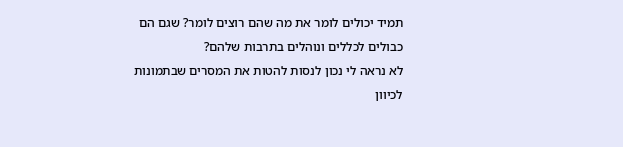תמיד יכולים לומר את מה שהם רוצים לומר? שגם הם כבולים לכללים ונוהלים בתרבות שלהם?
לא נראה לי נכון לנסות להטות את המסרים שבתמונות לכיוון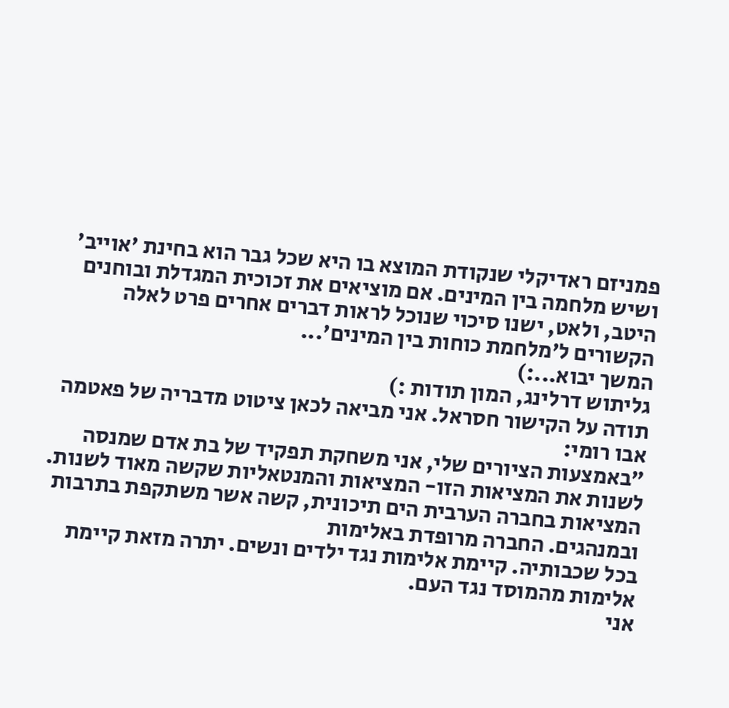פמניזם ראדיקלי שנקודת המוצא בו היא שכל גבר הוא בחינת 'אוייב' ושיש מלחמה בין המינים. אם מוציאים את זכוכית המגדלת ובוחנים היטב, ולאט, ישנו סיכוי שנוכל לראות דברים אחרים פרט לאלה הקשורים ל'מלחמת כוחות בין המינים'...
המשך יבוא...:)
גליתוש דרלינג, המון תודות :)
תודה על הקישור חסראל. אני מביאה לכאן ציטוט מדבריה של פאטמה אבו רומי:
"באמצעות הציורים שלי, אני משחקת תפקיד של בת אדם שמנסה לשנות את המציאות הזו- המציאות והמנטאליות שקשה מאוד לשנות.
המציאות בחברה הערבית הים תיכונית, קשה אשר משתקפת בתרבות ובמנהגים. החברה מרופדת באלימות
בכל שכבותיה. קיימת אלימות נגד ילדים ונשים. יתרה מזאת קיימת אלימות מהמוסד נגד העם.
אני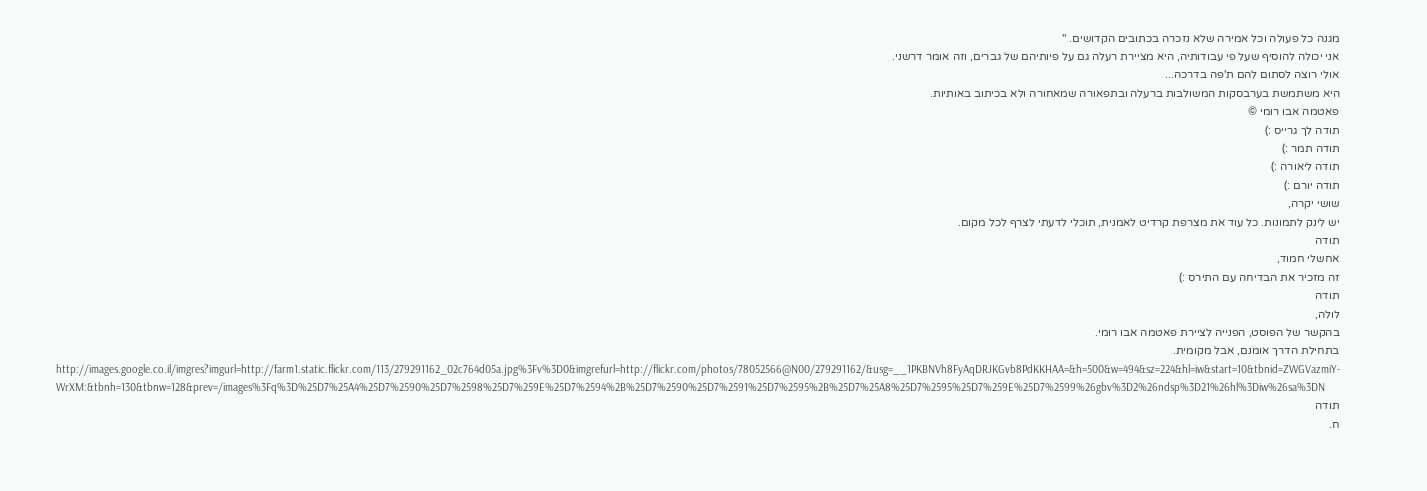מגנה כל פעולה וכל אמירה שלא נזכרה בכתובים הקדושים. "
אני יכולה להוסיף שעל פי עבודותיה, היא מציירת רעלה גם על פיותיהם של גברים, וזה אומר דרשני.
אולי רוצה לסתום להם ת'פה בדרכה...
היא משתמשת בערבסקות המשולבות ברעלה ובתפאורה שמאחורה ולא בכיתוב באותיות.
פאטמה אבו רומי ©
תודה לך גרייס :)
תודה תמר :)
תודה ליאורה :)
תודה יורם :)
שושי יקרה,
יש לינק לתמונות. כל עוד את מצרפת קרדיט לאמנית, תוכלי לדעתי לצרף לכל מקום.
תודה
אחשלי חמוד,
זה מזכיר את הבדיחה עם התירס :)
תודה
לולה,
בהקשר של הפוסט, הפנייה לציירת פאטמה אבו רומי.
בתחילת הדרך אומנם, אבל מקומית.
http://images.google.co.il/imgres?imgurl=http://farm1.static.flickr.com/113/279291162_02c764d05a.jpg%3Fv%3D0&imgrefurl=http://flickr.com/photos/78052566@N00/279291162/&usg=__1PKBNVh8FyAqDRJKGvb8PdKKHAA=&h=500&w=494&sz=224&hl=iw&start=10&tbnid=ZWGVazmiY-WrXM:&tbnh=130&tbnw=128&prev=/images%3Fq%3D%25D7%25A4%25D7%2590%25D7%2598%25D7%259E%25D7%2594%2B%25D7%2590%25D7%2591%25D7%2595%2B%25D7%25A8%25D7%2595%25D7%259E%25D7%2599%26gbv%3D2%26ndsp%3D21%26hl%3Diw%26sa%3DN
תודה
ח.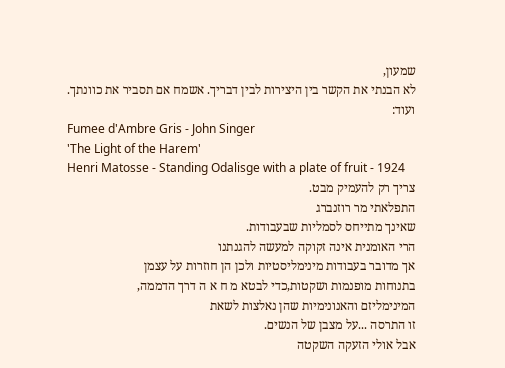שמעון,
לא הבנתי את הקשר בין היצירות לבין דבריך. אשמח אם תסביר את כוונתך.
ועוד:
Fumee d'Ambre Gris - John Singer
'The Light of the Harem'
Henri Matosse - Standing Odalisge with a plate of fruit - 1924
צריך רק להעמיק מבט.
התפלאתי מר רוזנברג
שאינך מתייחס לסמליות שבעבודות.
הרי האומנית אינה זקוקה למעשה להגנתנו
אך מדובר בעבודות מינימליסטיות ולכן הן חוזרות על עצמן
בתנוחות מופנמות ושקטות,כדי לבטא מ ח א ה דרך הדממה,
המינימליזם והאנונימיות שהן נאלצות לשאת
זו התרסה ...על מצבן של הנשים.
אבל אולי הזעקה השקטה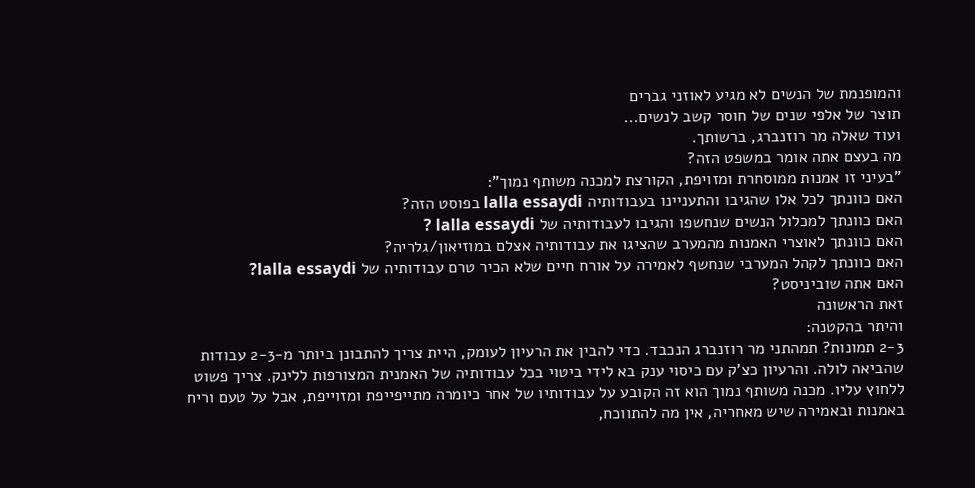והמופנמת של הנשים לא מגיע לאוזני גברים
תוצר של אלפי שנים של חוסר קשב לנשים...
ועוד שאלה מר רוזנברג, ברשותך.
מה בעצם אתה אומר במשפט הזה?
"בעיני זו אמנות ממוסחרת ומזויפת, הקורצת למכנה משותף נמוך":
האם כוונתך לכל אלו שהגיבו והתעניינו בעבודותיה lalla essaydi בפוסט הזה?
האם כוונתך למכלול הנשים שנחשפו והגיבו לעבודותיה של lalla essaydi ?
האם כוונתך לאוצרי האמנות מהמערב שהציגו את עבודותיה אצלם במוזיאון/גלריה?
האם כוונתך לקהל המערבי שנחשף לאמירה על אורח חיים שלא הכיר טרם עבודותיה של lalla essaydi?
האם אתה שוביניסט?
זאת הראשונה
והיתר בהקטנה:
2-3 תמונות? תמהתני מר רוזנברג הנכבד. כדי להבין את הרעיון לעומק, היית צריך להתבונן ביותר מ-2-3 עבודות שהביאה לולה. והרעיון כצ'ק עם כיסוי ענק בא לידי ביטוי בכל עבודותיה של האמנית המצורפות ללינק. צריך פשוט ללחוץ עליו. מכנה משותף נמוך הוא זה הקובע על עבודותיו של אחר כיומרה מתייפייפת ומזוייפת, אבל על טעם וריח באמנות ובאמירה שיש מאחריה, אין מה להתווכח,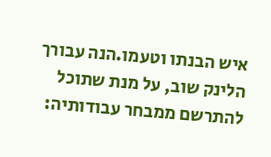איש הבנתו וטעמו.הנה עבורך הלינק שוב, על מנת שתוכל להתרשם ממבחר עבודותיה: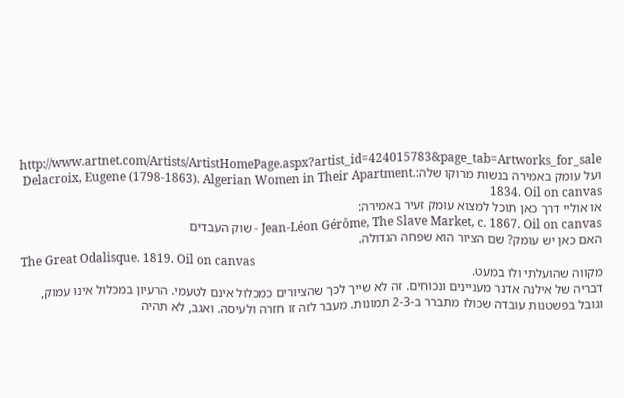http://www.artnet.com/Artists/ArtistHomePage.aspx?artist_id=424015783&page_tab=Artworks_for_sale ועל עומק באמירה בנשות מרוקו שלה:Delacroix, Eugene (1798-1863). Algerian Women in Their Apartment. 1834. Oil on canvas
או אוליי דרך כאן תוכל למצוא עומק זעיר באמירה:
Jean-Léon Gérôme, The Slave Market, c. 1867. Oil on canvas - שוק העבדים
האם כאן יש עומק? שם הציור הוא שפחה הגדולה.
The Great Odalisque. 1819. Oil on canvas
מקווה שהועלתי ולו במעט.
דבריה של אילנה אדנר מעניינים ונכוחים. זה לא שייך לכך שהציורים כמכלול אינם לטעמי. הרעיון במכלול אינו עמוק, וגובל בפשטנות עובדה שכולו מתברר ב-2-3 תמונות. מעבר לזה זו חזרה ולעיסה. ואגב, לא תהיה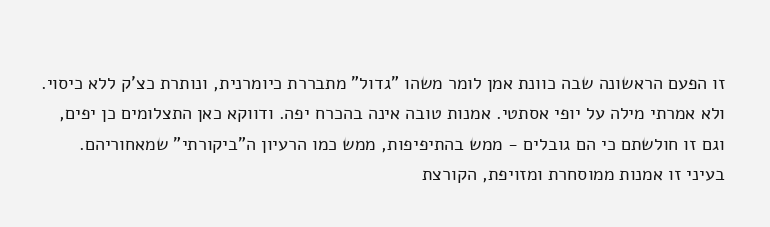זו הפעם הראשונה שבה כוונת אמן לומר משהו "גדול" מתבררת כיומרנית, ונותרת כצ'ק ללא כיסוי.
ולא אמרתי מילה על יופי אסתטי. אמנות טובה אינה בהכרח יפה. ודווקא כאן התצלומים כן יפים, וגם זו חולשתם כי הם גובלים - ממש בהתיפיפות, ממש כמו הרעיון ה"ביקורתי" שמאחוריהם.
בעיני זו אמנות ממוסחרת ומזויפת, הקורצת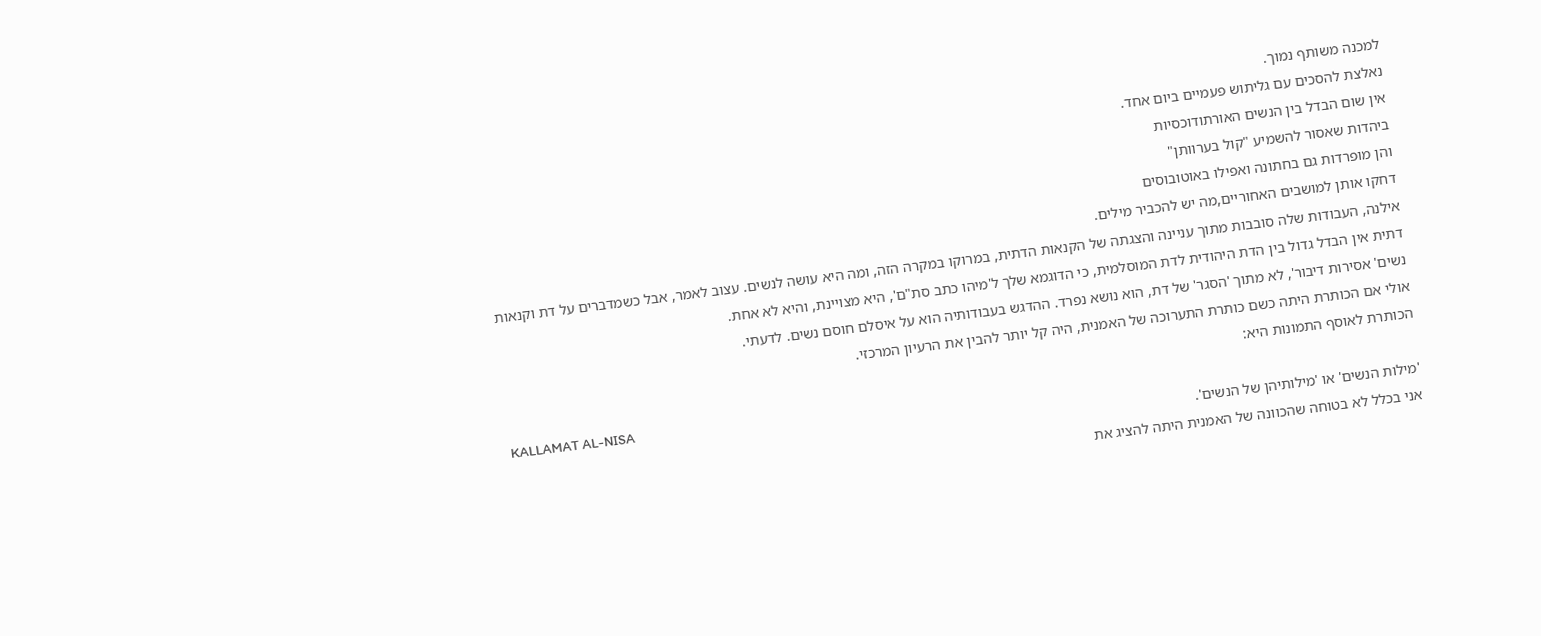למכנה משותף נמוך.
נאלצת להסכים עם גליתוש פעמיים ביום אחד.
אין שום הבדל בין הנשים האורתודוכסיות
ביהדות שאסור להשמיע "קול בערוותן"
והן מופרדות גם בחתונה ואפילו באוטובוסים
דחקו אותן למושבים האחוריים,מה יש להכביר מילים.
אילנה, העבודות שלה סובבות מתוך עניינה והצגתה של הקנאות הדתית, במרוקו במקרה הזה, ומה היא עושה לנשים. עצוב לאמר, אבל כשמדברים על דת וקנאות דתית אין הבדל גדול בין הדת היהודית לדת המוסלמית, כי הדוגמא שלך ל'מיהו כתב סת"ם', היא מצויינת, והיא לא אחת.
נשים' אסירות דיבור', לא מתוך 'הסגר' של דת, הוא נושא נפרד. ההדגש בעבודותיה הוא על איסלם חוסם נשים. לדעתי.
אולי אם הכותרת היתה כשם כותרת התערוכה של האמנית, היה קל יותר להבין את הרעיון המרכזי.
הכותרת לאוסף התמונות היא:
KALLAMAT AL-NISA
'מילות הנשים' או 'מילותיהן של הנשים'.
אני בכלל לא בטוחה שהכוונה של האמנית היתה להציג את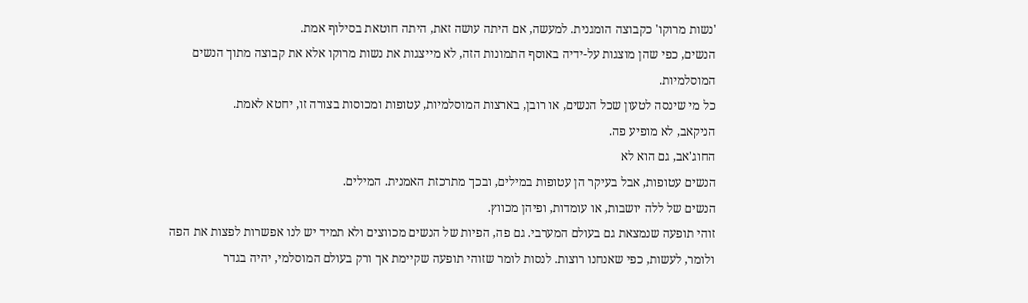'נשות מרוקו' כקבוצה הומגנית. למעשה, אם היתה עושה זאת, היתה חוטאת בסילוף אמת.
הנשים, כפי שהן מוצגות על-ידיה באוסף התמונות הזה, לא מייצגות את נשות מרוקו אלא את קבוצה מתוך הנשים המוסלמיות.
כל מי שינסה לטעון שכל הנשים, או רובן, בארצות המוסלמיות, עטופות ומכוסות בצורה זו, יחטא לאמת.
הניקאב, לא מופיע פה.
החוג'אב, גם הוא לא
הנשים עטופות, אבל בעיקר הן עטופות במילים, ובכך מתרכזת האמנית. המילים.
הנשים של ללה יושבות, או עומדות, ופיהן מכווץ.
זוהי תופעה שנמצאת גם בעולם המערבי. גם פה, הפיות של הנשים מכווצים ולא תמיד יש לנו אפשרות לפצות את הפה ולומר, לעשות, כפי שאנחנו רוצות. לנסות לומר שזוהי תופעה שקיימת אך ורק בעולם המוסלמי, יהיה בגדר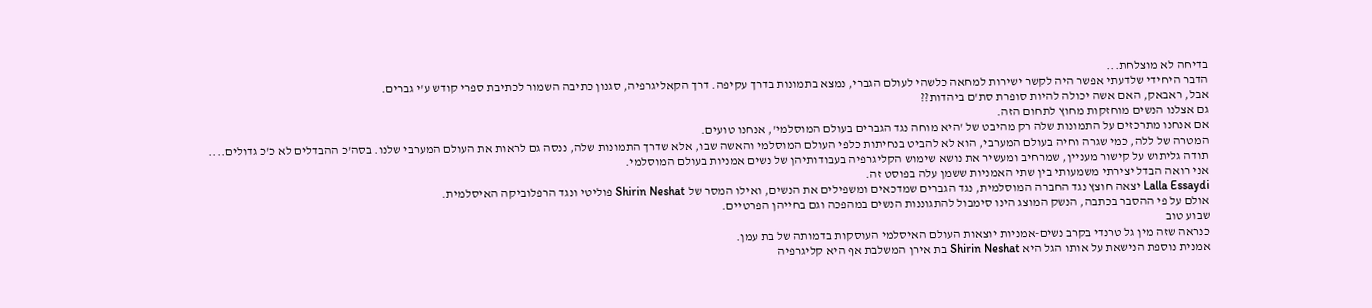בדיחה לא מוצלחת...
הדבר היחידי שלדעתי אפשר היה לקשר ישירות למחאה כלשהי לעולם הגברי, נמצא בתמונות בדרך עקיפה. דרך הקאליגרפיה, סגנון כתיבה השמור לכתיבת ספרי קודש ע'י גברים.
אבל, ראבאק, האם אשה יכולה להיות סופרת סת'ם ביהדות??
גם אצלנו הנשים מוחזקות מחוץ לתחום הזה.
אם אנחנו מתרכזים על התמונות שלה רק מהיבט של 'היא מוחה נגד הגברים בעולם המוסלמי', אנחנו טועים.
המטרה של ללה, כמי שגרה וחיה בעולם המערבי, הוא לא להביט בנחיתות כלפי העולם המוסלמי והאשה שבו, אלא שדרך התמונות שלה, ננסה גם לראות את העולם המערבי שלנו. בסה'כ ההבדלים לא כ'כ גדולים....
תודה גליתוש על קישור מעניין, שמרחיב ומעשיר את נושא שימוש הקליגרפיה בעבודותיהן של נשים אמניות בעולם המוסלמי.
אני רואה הבדל יצירתי משמעותי בין שתי האמניות ששמן עלה בפוסט זה.
Lalla Essaydi יצאה חוצץ נגד החברה המוסלמית, נגד הגברים שמדכאים ומשפילים את הנשים, ואילו המסר של Shirin Neshat פוליטי ונגד הרפלוביקה האיסלמית.
אולם על פי ההסבר בכתבה, הנשק המוצג הינו סימבול להתגוננות הנשים במהפכה וגם בחייהן הפרטיים.
שבוע טוב
כנראה שזה מין גל טרנדי בקרב נשים-אמניות יוצאות העולם האיסלמי העוסקות בדמותה של בת עמן.
אמנית נוספת הנישאת על אותו הגל היא Shirin Neshat בת אירן המשלבת אף היא קליגרפיה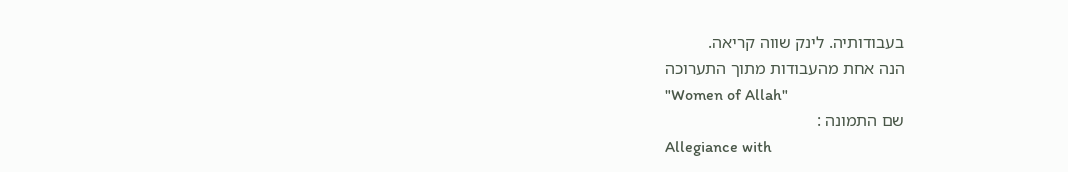בעבודותיה. לינק שווה קריאה.
הנה אחת מהעבודות מתוך התערוכה
"Women of Allah"
שם התמונה :
Allegiance with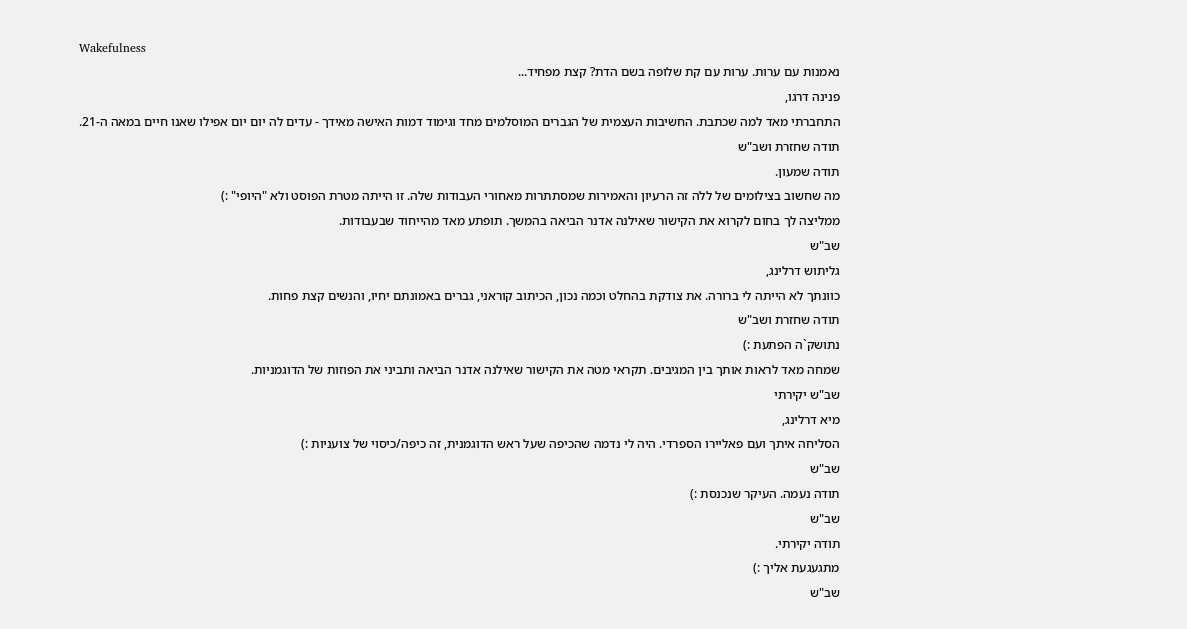Wakefulness
נאמנות עם ערות. ערות עם קת שלופה בשם הדת? קצת מפחיד...
פנינה דרגו,
התחברתי מאד למה שכתבת. החשיבות העצמית של הגברים המוסלמים מחד וגימוד דמות האישה מאידך - עדים לה יום יום אפילו שאנו חיים במאה ה-21.
תודה שחזרת ושב"ש
תודה שמעון.
מה שחשוב בצילומים של ללה זה הרעיון והאמירות שמסתתרות מאחורי העבודות שלה. זו הייתה מטרת הפוסט ולא "היופי" :)
ממליצה לך בחום לקרוא את הקישור שאילנה אדנר הביאה בהמשך. תופתע מאד מהייחוד שבעבודות.
שב"ש
גליתוש דרלינג,
כוונתך לא הייתה לי ברורה. את צודקת בהחלט וכמה נכון, הכיתוב קוראני, גברים באמונתם יחיו, והנשים קצת פחות.
תודה שחזרת ושב"ש
נתושק`ה הפתעת :)
שמחה מאד לראות אותך בין המגיבים. תקראי מטה את הקישור שאילנה אדנר הביאה ותביני את הפוזות של הדוגמניות.
שב"ש יקירתי
מיא דרלינג,
הסליחה איתך ועם פאליירו הספרדי. היה לי נדמה שהכיפה שעל ראש הדוגמנית, זה כיפה/כיסוי של צועניות :)
שב"ש
תודה נעמה. העיקר שנכנסת :)
שב"ש
תודה יקירתי.
מתגעגעת אליך :)
שב"ש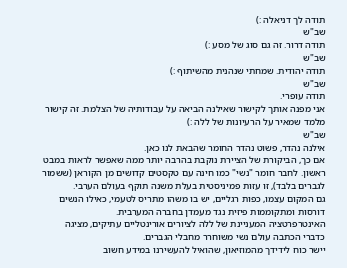תודה לך דניאלה :)
שב"ש
תודה דרור. זה גם סוג של מסע :)
שב"ש
תודה יהודית. שמחתי שנהנית מהשיתוף :)
שב"ש
תודה עופרי.
אני מפנה אותך לקישור שאילנה הביאה על עבודותיה של הצלמת. זה קישור מלמד שמאיר על הרעיונות של ללה :)
שב"ש
אילנה נהדר, פשוט נהדר החומר שהבאת לנו כאן.
אם כך, הביקורת של הציירת נוקבת בהרבה יותר ממה שאפשר לראות במבט ראשון. לחבר חומר "נשי" כמו חינה עם טקסטים קדושים מן הקוראן (ששמור לגברים בלבד), זו עזות פמיניסטית בעלת משנה תוקף בעולם הערבי.
גם המקום עצמו, כפות רגליים, יש בו משהו מתריס לטעמי, כאילו הנשים דורסות ומתקוממות פיזית נגד מעמדן בחברה המערבית.
האינטרפרטציה המעניינת של ללה לציורים אורינטליים עתיקים, מציגה כדברי הכתבה עולם נשי משוחרר מחבלי הגברים.
יישר כוח לידידך מהמוזיאון, שהואיל להעשירנו במידע חשוב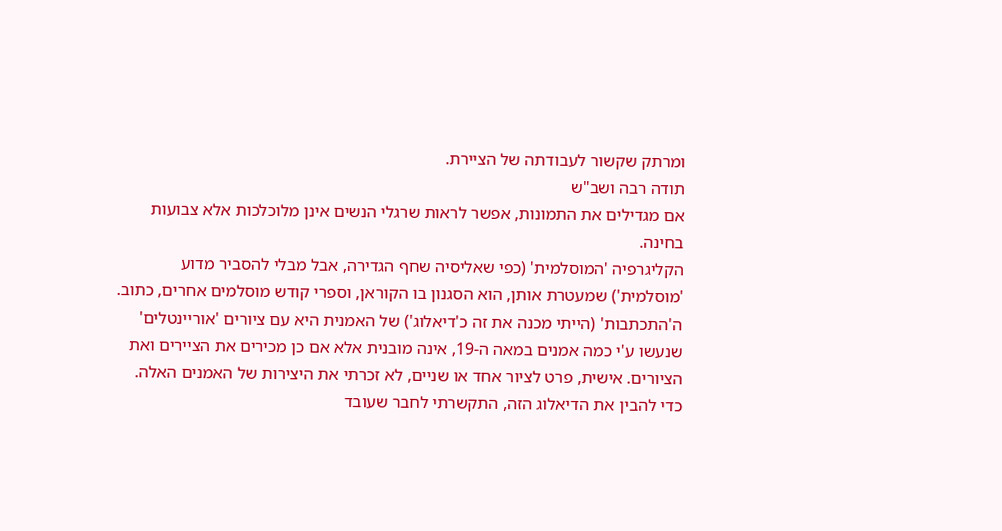ומרתק שקשור לעבודתה של הציירת.
תודה רבה ושב"ש
אם מגדילים את התמונות, אפשר לראות שרגלי הנשים אינן מלוכלכות אלא צבועות בחינה.
הקליגרפיה 'המוסלמית' (כפי שאליסיה שחף הגדירה, אבל מבלי להסביר מדוע 'מוסלמית') שמעטרת אותן, הוא הסגנון בו הקוראן, וספרי קודש מוסלמים אחרים, כתוב.
ה'התכתבות' (הייתי מכנה את זה כ'דיאלוג') של האמנית היא עם ציורים 'אוריינטלים' שנעשו ע'י כמה אמנים במאה ה-19, אינה מובנית אלא אם כן מכירים את הציירים ואת הציורים. אישית, פרט לציור אחד או שניים, לא זכרתי את היצירות של האמנים האלה.
כדי להבין את הדיאלוג הזה, התקשרתי לחבר שעובד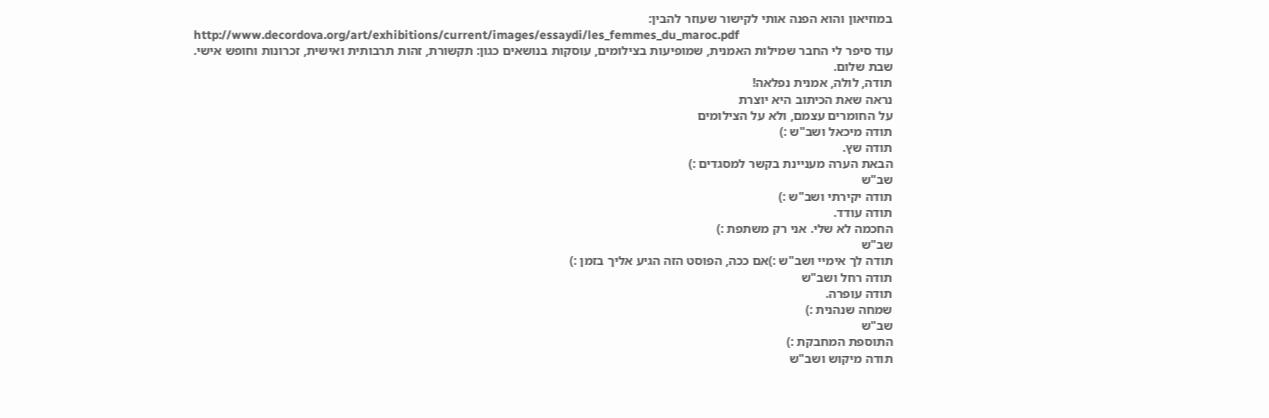במוזיאון והוא הפנה אותי לקישור שעוזר להבין:
http://www.decordova.org/art/exhibitions/current/images/essaydi/les_femmes_du_maroc.pdf
עוד סיפר לי החבר שמילות האמנית, שמופיעות בצילומים, עוסקות בנושאים כגון: תקשורת, זהות תרבותית ואישית, זכרונות וחופש אישי.
שבת שלום.
תודה, לולה, אמנית נפלאה!
נראה שאת הכיתוב היא יוצרת
על החומרים עצמם, ולא על הצילומים
תודה מיכאל ושב"ש :)
תודה שץ.
הבאת הערה מעניינת בקשר למסגדים :)
שב"ש
תודה יקירתי ושב"ש :)
תודה עודד.
החכמה לא שלי. אני רק משתפת :)
שב"ש
תודה לך אימיי ושב"ש :)אם ככה, הפוסט הזה הגיע אליך בזמן :)
תודה רחל ושב"ש
תודה עופרה.
שמחה שנהנית :)
שב"ש
התוספת המחבקת :)
תודה מיקוש ושב"ש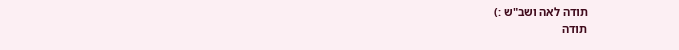תודה לאה ושב"ש :)
תודה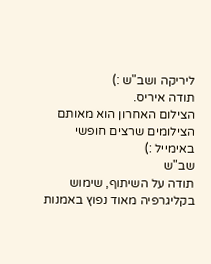ליריקה ושב"ש :)
תודה איריס.
הצילום האחרון הוא מאותם הצילומים שרצים חופשי באימייל :)
שב"ש
תודה על השיתוף, שימוש בקליגרפיה מאוד נפוץ באמנות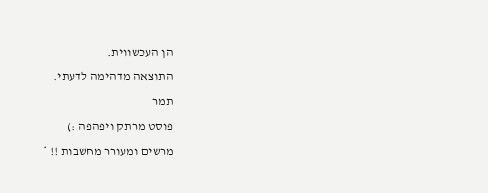הן העכשווית.
התוצאה מדהימה לדעתי.
תמר
פוסט מרתק ויפהפה :)
מרשים ומעורר מחשבות !! *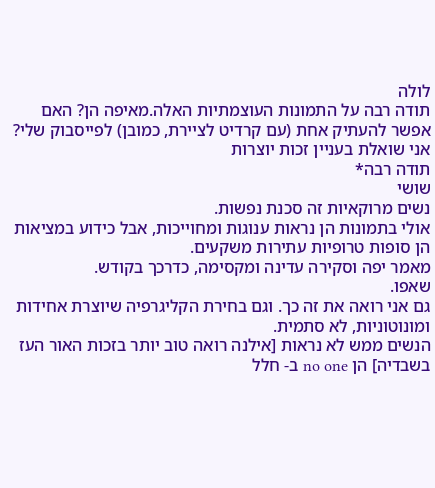לולה
תודה רבה על התמונות העוצמתיות האלה.מאיפה הן? האם אפשר להעתיק אחת (עם קרדיט לציירת, כמובן) לפייסבוק שלי? אני שואלת בעניין זכות יוצרות
תודה רבה*
שושי
נשים מרוקאיות זה סכנת נפשות.
אולי בתמונות הן נראות ענוגות ומחוייכות, אבל כידוע במציאות הן סופות טרופיות עתירות משקעים.
מאמר יפה וסקירה עדינה ומקסימה, כדרכך בקודש.
שאפו.
גם אני רואה את זה כך. וגם בחירת הקליגרפיה שיוצרת אחידות ומונוטוניות, לא סתמית.
הנשים ממש לא נראות [אילנה רואה טוב יותר בזכות האור העז בשבדיה] הן no one ב- חלל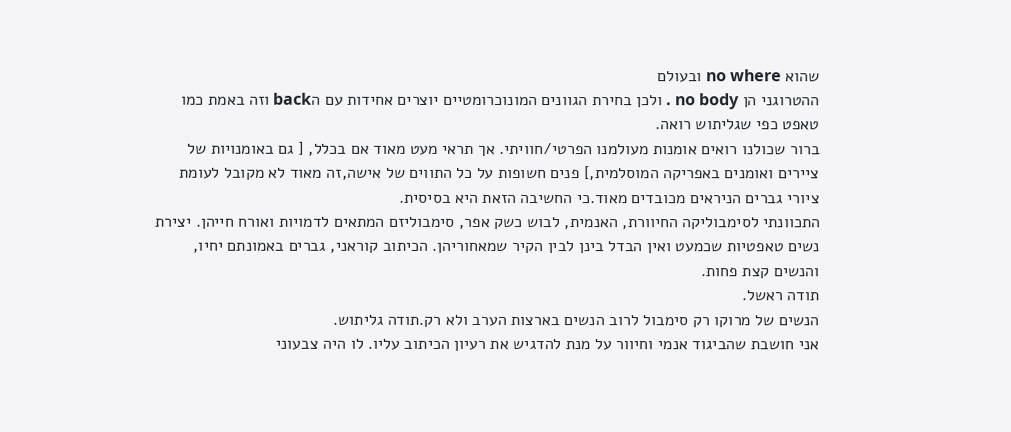שהוא no where ובעולם
ההטרוגני הן no body . ולכן בחירת הגוונים המונוכרומטיים יוצרים אחידות עם הback וזה באמת כמו טאפט כפי שגליתוש רואה.
ברור שכולנו רואים אומנות מעולמנו הפרטי/חוויתי. אך תראי מעט מאוד אם בכלל, [ גם באומנויות של ציירים ואומנים באפריקה המוסלמית,] פנים חשופות על כל התווים של אישה,זה מאוד לא מקובל לעומת ציורי גברים הניראים מכובדים מאוד.כי החשיבה הזאת היא בסיסית.
התכוונתי לסימבוליקה החיוורת, האנמית, לבוש כשק אפר, סימבוליזם המתאים לדמויות ואורח חייהן. יצירת נשים טאפטיות שכמעט ואין הבדל בינן לבין הקיר שמאחוריהן. הכיתוב קוראני, גברים באמונתם יחיו, והנשים קצת פחות.
תודה ראשל.
הנשים של מרוקו רק סימבול לרוב הנשים בארצות הערב ולא רק.תודה גליתוש.
אני חושבת שהביגוד אנמי וחיוור על מנת להדגיש את רעיון הכיתוב עליו. לו היה צבעוני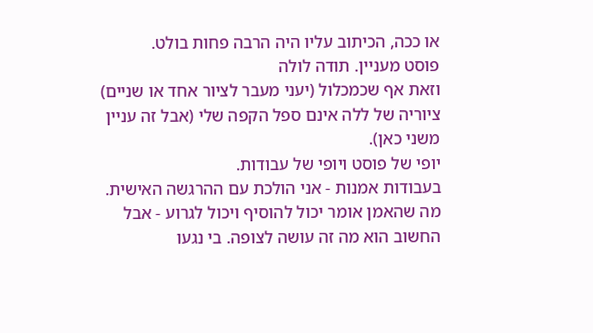או ככה, הכיתוב עליו היה הרבה פחות בולט.
פוסט מעניין. תודה לולה
וזאת אף שכמכלול (יעני מעבר לציור אחד או שניים) ציוריה של ללה אינם ספל הקפה שלי (אבל זה עניין משני כאן).
יופי של פוסט ויופי של עבודות.
בעבודות אמנות - אני הולכת עם ההרגשה האישית. מה שהאמן אומר יכול להוסיף ויכול לגרוע - אבל החשוב הוא מה זה עושה לצופה. בי נגעו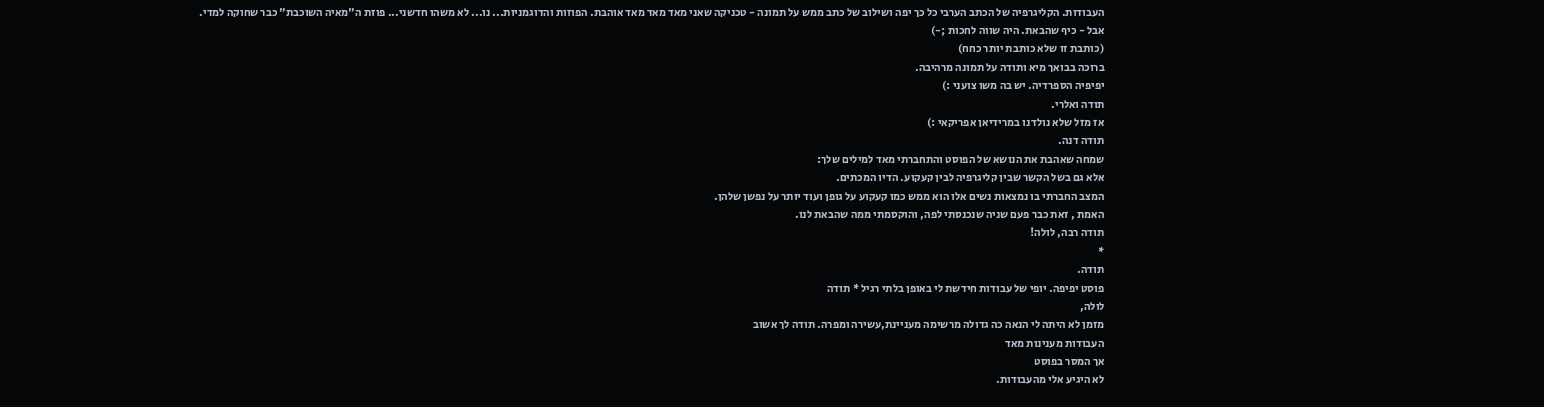העבודות. הקליגרפיה של הכתב הערבי כל כך יפה ושילוב של כתב ממש על תמונה - טכניקה שאני מאד מאד מאד אוהבת. הפוזות והדוגמניות... נו... לא משהו חדשני... פוזת ה"מאיה השוכבת" כבר שחוקה למדי.
אבל - כיף שהבאת. היה שווה לחכות ;-)
(כותבת זו שלא כותבת יותר כחח)
ברוכה בבואך מיא ותודה על תמונה מרהיבה.
יפיפיה הספרדיה. יש בה משו צועני :)
תודה ואלרי.
אז מזל שלא נולדנו במרידיאן אפריקאי :)
תודה דנה.
שמחה שאהבת את הנושא של הפוסט והתחברתי מאד למילים שלך:
אלא גם בשל הקשר שבין קליגרפיה לבין קעקוע. הדיו המכתים.
המצב החברתי בו נמצאות נשים אלו הוא ממש כמו קעקוע על גופן ועוד יותר על נפשן שלהן.
האמת , זאת כבר פעם שניה שנכנסתי לפה, והוקסמתי ממה שהבאת לנו.
תודה רבה, לולה!
*
תודה.
פוסט יפיפה. יופי של עבודות חידשת לי באופן בלתי רגיל * תודה
לולה,
מזמן לא היתה לי הנאה כה גדולה מרשימה מעניינת,עשירה ומפרה. תודה לך אשוב
העבודות מענינות מאד
אך המסר בפוסט
לא היגיע אלי מהעבודות.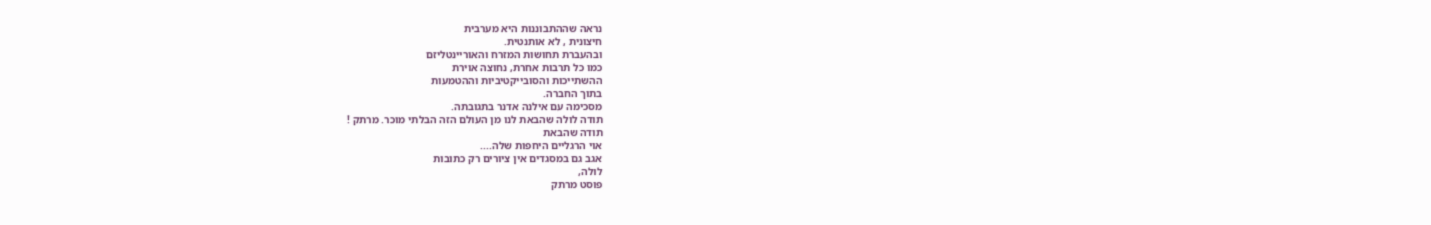נראה שההתבוננות היא מערבית
חיצונית , לא אותנטית.
ובהעברת תחושות המזרח והאוריינטליזם
כמו כל תרבות אחרת, נחוצה אוירת
ההשתייכות והסובייקטיביות וההטמעות
בתוך החברה.
מסכימה עם אילנה אדנר בתגובתה.
תודה לולה שהבאת לנו מן העולם הזה הבלתי מוכר. מרתק !
תודה שהבאת
אוי הרגליים היחפות שלה....
אגב גם במסגדים אין ציורים רק כתובות
לולה,
פוסט מרתק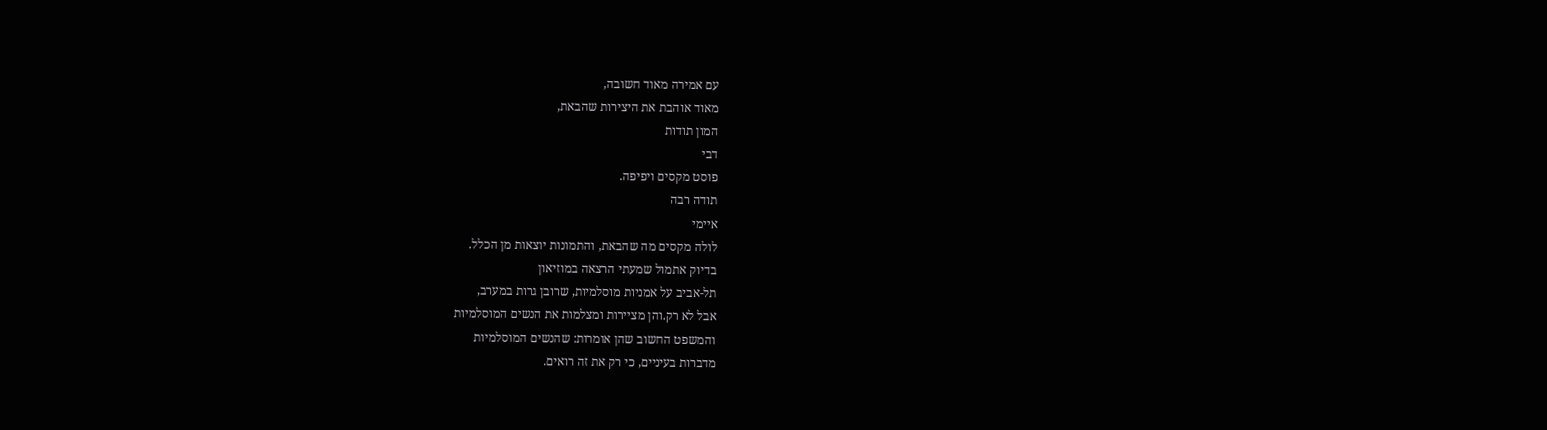עם אמירה מאוד חשובה,
מאוד אוהבת את היצירות שהבאת,
המון תודות
דבי
פוסט מקסים ויפיפה.
תודה רבה
איימי
לולה מקסים מה שהבאת, והתמונות יוצאות מן הכלל.
בדיוק אתמול שמעתי הרצאה במוזיאון
תל-אביב על אמניות מוסלמיות, שרובן גרות במערב,
אבל לא רק.והן מציירות ומצלמות את הנשים המוסלמיות
והמשפט החשוב שהן אומרות: שהנשים המוסלמיות
מדברות בעיניים, כי רק את זה רואים.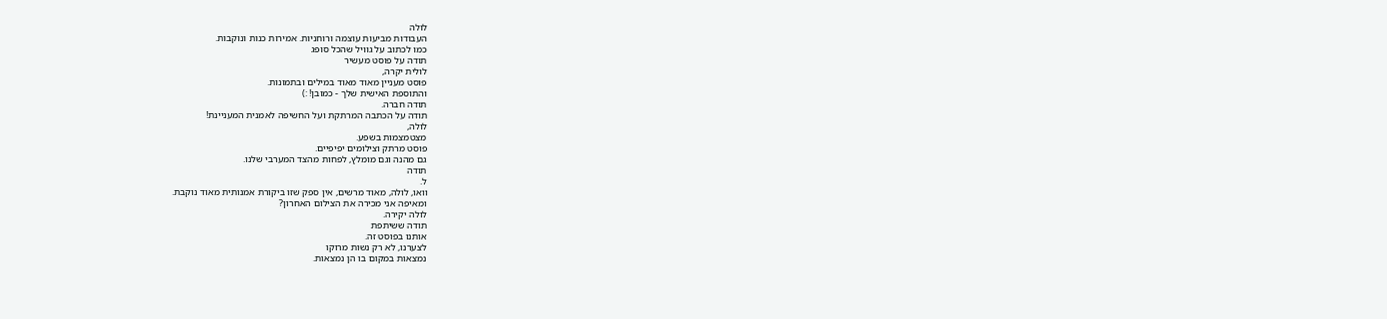לולה
העבודות מביעות עוצמה ורוחניות. אמירות כנות ונוקבות.
כמו לכתוב על גוויל שהכל סופג
תודה על פוסט מעשיר
לולית יקרה,
פוסט מעניין מאוד מאוד במילים ובתמונות.
והתוספת האישית שלך - כמובן! :)
תודה חברה.
תודה על הכתבה המרתקת ועל החשיפה לאמנית המעניינת!
לולה,
מצטמצמות בשפע.
פוסט מרתק וצילומים יפיפיים.
גם מהנה וגם מומלץ, לפחות מהצד המערבי שלנו.
תודה
ל.
וואו, לולה, מאוד מרשים, אין ספק שזו ביקורת אמנותית מאוד נוקבת.
ומאיפה אני מכירה את הצילום האחרון?
לולה יקירה.
תודה ששיתפת
אותנו בפוסט זה.
לצערנו, לא רק נשות מרוקו
נמצאות במקום בו הן נמצאות.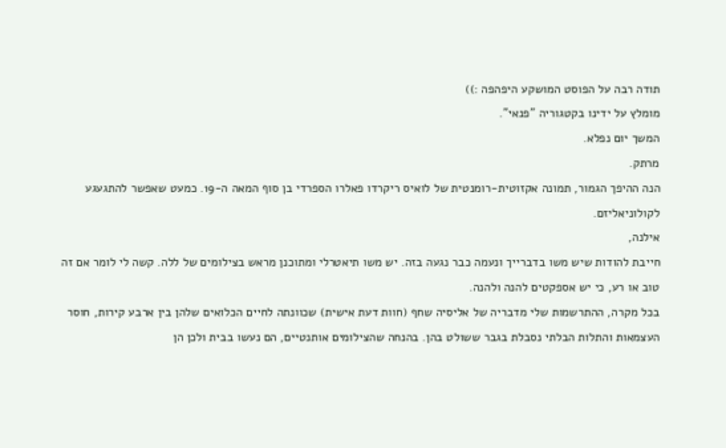תודה רבה על הפוסט המושקע היפהפה :))
מומלץ על ידינו בקטגוריה "פנאי".
המשך יום נפלא.
מרתק.
הנה ההיפך הגמור, תמונה אקזוטית-רומנטית של לואיס ריקרדו פאלרו הספרדי בן סוף המאה ה-19. כמעט שאפשר להתגעגע לקולוניאליזם.
אילנה,
חייבת להודות שיש משו בדברייך ונעמה כבר נגעה בזה. יש משו תיאטרלי ומתוכנן מראש בצילומים של ללה. קשה לי לומר אם זה טוב או רע, כי יש אספקטים להנה ולהנה.
בכל מקרה, ההתרשמות שלי מדבריה של אליסיה שחף (חוות דעת אישית) שכוונתה לחיים הכלואים שלהן בין ארבע קירות, חוסר העצמאות והתלות הבלתי נסבלת בגבר ששולט בהן. בהנחה שהצילומים אותנטיים, הם נעשו בבית ולכן הן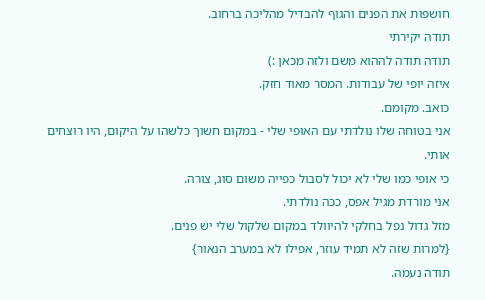חושפות את הפנים והגוף להבדיל מהליכה ברחוב.
תודה יקירתי
תודה תודה לההוא משם ולזה מכאן :)
איזה יופי של עבודות. המסר מאוד חזק.
כואב. מקומם.
אני בטוחה שלו נולדתי עם האופי שלי - במקום חשוך כלשהו על היקום, היו רוצחים אותי.
כי אופי כמו שלי לא יכול לסבול כפייה משום סוג, צורה.
אני מורדת מגיל אפס, ככה נולדתי.
מזל גדול נפל בחלקי להיוולד במקום שלקול שלי יש פנים.
{למרות שזה לא תמיד עוזר, אפילו לא במערב הנאור}
תודה נעמה.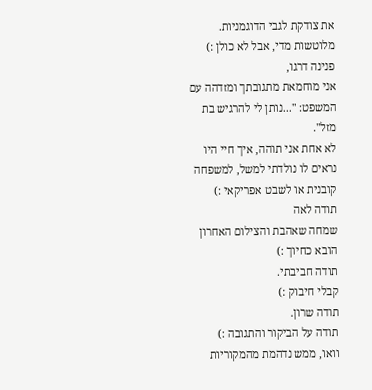את צודקת לגבי הדוגמניות. מלוטשות מדי, אבל לא כולן :)
פנינה דרגו,
אני מוחמאת מתגובתך ומזדהה עם המשפט: "...נותן לי להרגיש בת מזל".
לא אחת אני תוהה, איך חיי היו נראים לו נולדתי למשל, למשפחה קובנית או לשבט אפריקאי :)
תודה לאה
שמחה שאהבת והצילום האחרון הובא כחיוך :)
תודה חביבתי.
קבלי חיבוק :)
תודה שרון.
תודה על הביקור והתגובה :)
וואו, ממש נדהמת מהמקוריות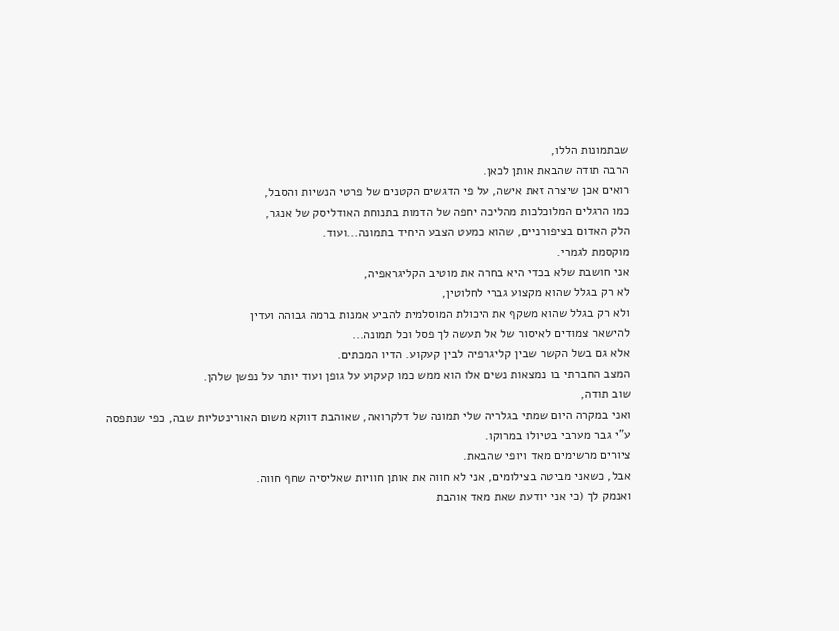שבתמונות הללו,
הרבה תודה שהבאת אותן לכאן.
רואים אכן שיצרה זאת אישה, על פי הדגשים הקטנים של פרטי הנשיות והסבל,
כמו הרגלים המלוכלכות מהליכה יחפה של הדמות בתנוחת האודליסק של אנגר,
הלק האדום בציפורניים, שהוא כמעט הצבע היחיד בתמונה...ועוד.
מוקסמת לגמרי.
אני חושבת שלא בכדי היא בחרה את מוטיב הקליגראפיה,
לא רק בגלל שהוא מקצוע גברי לחלוטין,
ולא רק בגלל שהוא משקף את היכולת המוסלמית להביע אמנות ברמה גבוהה ועדין
להישאר צמודים לאיסור של אל תעשה לך פסל וכל תמונה...
אלא גם בשל הקשר שבין קליגרפיה לבין קעקוע. הדיו המכתים.
המצב החברתי בו נמצאות נשים אלו הוא ממש כמו קעקוע על גופן ועוד יותר על נפשן שלהן.
שוב תודה,
ואני במקרה היום שמתי בגלריה שלי תמונה של דלקרואה, שאוהבת דווקא משום האורינטליות שבה, כפי שנתפסה ע"י גבר מערבי בטיולו במרוקו.
ציורים מרשימים מאד ויופי שהבאת.
אבל, כשאני מביטה בצילומים, אני לא חווה את אותן חוויות שאליסיה שחף חווה.
ואנמק לך (כי אני יודעת שאת מאד אוהבת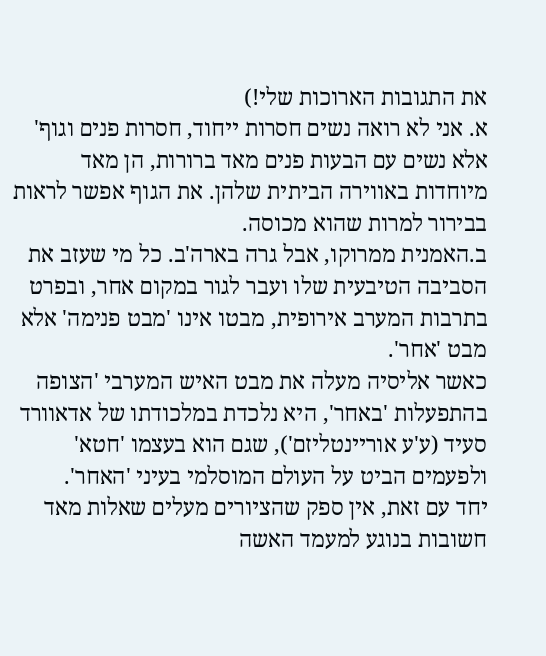את התגובות הארוכות שלי!)
א. אני לא רואה נשים חסרות ייחוד, חסרות פנים וגוף' אלא נשים עם הבעות פנים מאד ברורות, הן מאד מיוחדות באווירה הביתית שלהן. את הגוף אפשר לראות בבירור למרות שהוא מכוסה.
ב.האמנית ממרוקו, אבל גרה בארה'ב. כל מי שעזב את הסביבה הטיבעית שלו ועבר לגור במקום אחר, ובפרט בתרבות המערב אירופית, מבטו אינו 'מבט פנימה' אלא מבט 'אחר'.
כאשר אליסיה מעלה את מבט האיש המערבי 'הצופה בהתפעלות 'באחר', היא נלכדת במלכודתו של אדאוורד סעיד (ע'ע אוריינטליזם'), שגם הוא בעצמו 'חטא' ולפעמים הביט על העולם המוסלמי בעיני 'האחר'.
יחד עם זאת, אין ספק שהציורים מעלים שאלות מאד חשובות בנוגע למעמד האשה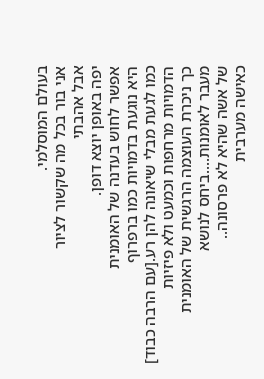בעולם המוסלמי.
אני בור בכל מה שקשור לציור
אבל אהבתי
יפה באופן יוצא דופן.
אפשר לחוש בעדנה של האומנית
היא נוגעת בדמויות כמו ברפרוף
כמו לגעת מבלי שיאונה להן רע.[עם הרבה כבוד]
הדמויות מרחפות וכמעט ולא פיזיות
כך ניכרת העוצמה הרגשית של האומנית
מעבר לאומנות....ביחס לנושא
של אשה שהיא לא פרסונה..
כאישה מערבית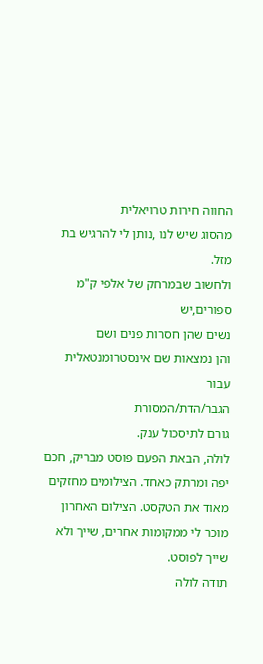החווה חירות טרויאלית
מהסוג שיש לנו ,נותן לי להרגיש בת מזל.
ולחשוב שבמרחק של אלפי ק"מ ספורים,יש
נשים שהן חסרות פנים ושם
והן נמצאות שם אינסטרומנטאלית עבור
הגבר/הדת/המסורת
גורם לתיסכול ענק.
לולה, הבאת הפעם פוסט מבריק, חכם יפה ומרתק כאחד. הצילומים מחזקים מאוד את הטקסט. הצילום האחרון מוכר לי ממקומות אחרים, שייך ולא שייך לפוסט.
תודה לולה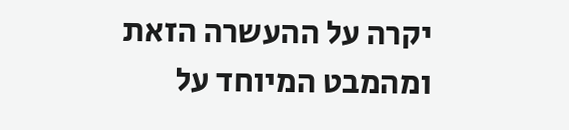יקרה על ההעשרה הזאת ומהמבט המיוחד על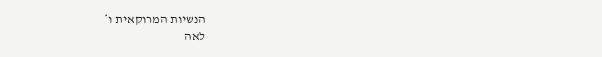הנשיות המרוקאית ו*
לאה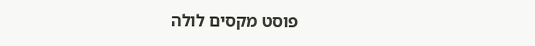פוסט מקסים לולה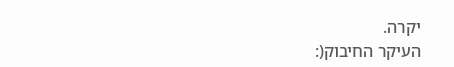יקרה.
העיקר החיבוק(: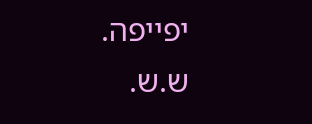יפייפה.
ש.ש.